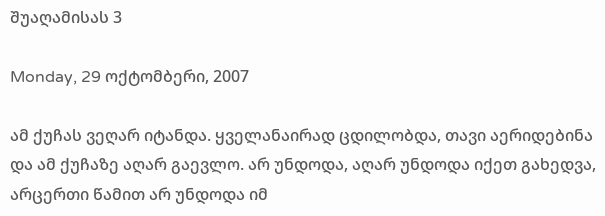შუაღამისას 3

Monday, 29 ოქტომბერი, 2007

ამ ქუჩას ვეღარ იტანდა. ყველანაირად ცდილობდა, თავი აერიდებინა და ამ ქუჩაზე აღარ გაევლო. არ უნდოდა, აღარ უნდოდა იქეთ გახედვა, არცერთი წამით არ უნდოდა იმ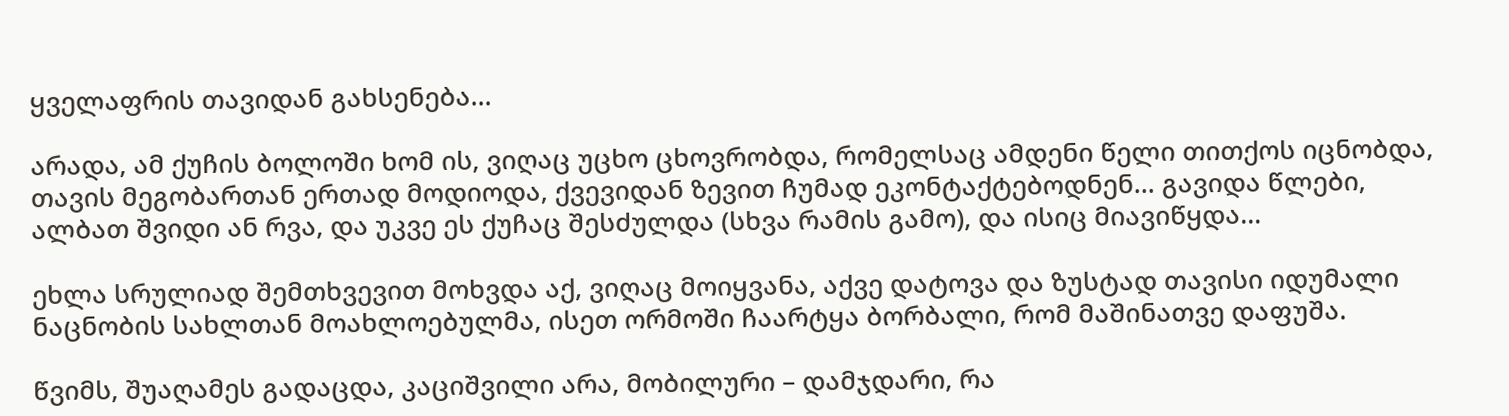ყველაფრის თავიდან გახსენება…

არადა, ამ ქუჩის ბოლოში ხომ ის, ვიღაც უცხო ცხოვრობდა, რომელსაც ამდენი წელი თითქოს იცნობდა, თავის მეგობართან ერთად მოდიოდა, ქვევიდან ზევით ჩუმად ეკონტაქტებოდნენ… გავიდა წლები, ალბათ შვიდი ან რვა, და უკვე ეს ქუჩაც შესძულდა (სხვა რამის გამო), და ისიც მიავიწყდა…

ეხლა სრულიად შემთხვევით მოხვდა აქ, ვიღაც მოიყვანა, აქვე დატოვა და ზუსტად თავისი იდუმალი ნაცნობის სახლთან მოახლოებულმა, ისეთ ორმოში ჩაარტყა ბორბალი, რომ მაშინათვე დაფუშა.

წვიმს, შუაღამეს გადაცდა, კაციშვილი არა, მობილური – დამჯდარი, რა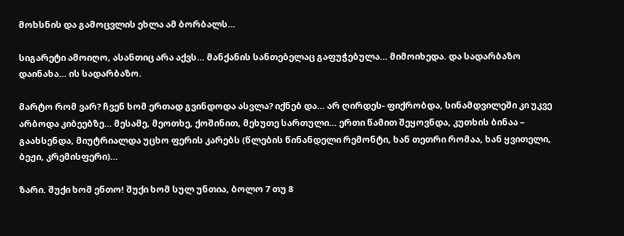მოხსნის და გამოცვლის ეხლა ამ ბორბალს…

სიგარეტი ამოიღო, ასანთიც არა აქვს… მანქანის სანთებელაც გაფუჭებულა… მიმოიხედა. და სადარბაზო დაინახა… ის სადარბაზო.

მარტო რომ ვარ? ჩვენ ხომ ერთად გვინდოდა ასვლა? იქნებ და… არ ღირდეს- ფიქრობდა, სინამდვილეში კი უკვე არბოდა კიბეებზე… მესამე, მეოთხე, ქოშინით, მეხუთე სართული… ერთი წამით შეყოვნდა, კუთხის ბინაა – გაახსენდა, მიუტრიალდა უცხო ფერის კარებს (წლების წინანდელი რემონტი, ხან თეთრი რომაა, ხან ყვითელი, ბეჟი, კრემისფერი)…

ზარი. შუქი ხომ ენთო! შუქი ხომ სულ უნთია, ბოლო 7 თუ 8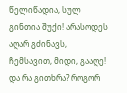წელიწადია, სულ გინთია შუქი! არასოდეს აღარ გძინავს, ჩემსავით, მიდი, გააღე! და რა გითხრა? როგორ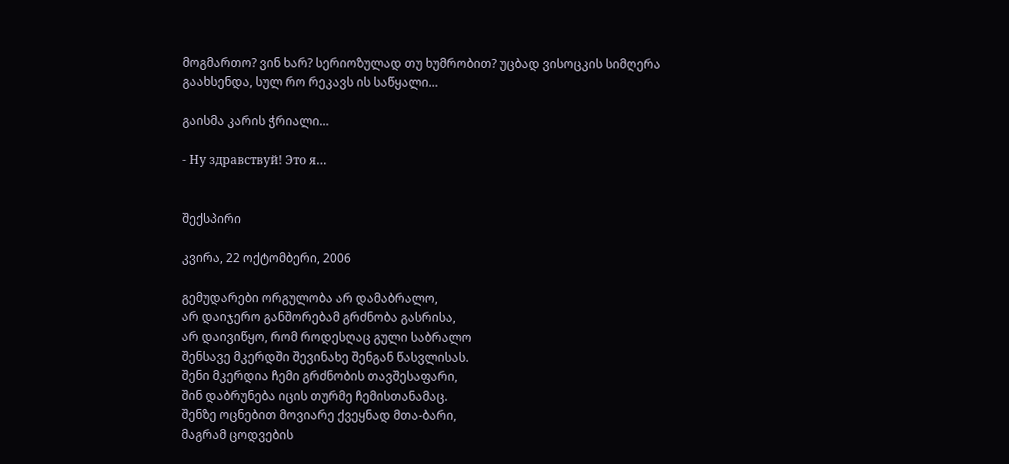მოგმართო? ვინ ხარ? სერიოზულად თუ ხუმრობით? უცბად ვისოცკის სიმღერა გაახსენდა, სულ რო რეკავს ის საწყალი…

გაისმა კარის ჭრიალი…

- Ну здравствуй! Это я…


შექსპირი

კვირა, 22 ოქტომბერი, 2006

გემუდარები ორგულობა არ დამაბრალო,
არ დაიჯერო განშორებამ გრძნობა გასრისა,
არ დაივიწყო, რომ როდესღაც გული საბრალო
შენსავე მკერდში შევინახე შენგან წასვლისას.
შენი მკერდია ჩემი გრძნობის თავშესაფარი,
შინ დაბრუნება იცის თურმე ჩემისთანამაც.
შენზე ოცნებით მოვიარე ქვეყნად მთა-ბარი,
მაგრამ ცოდვების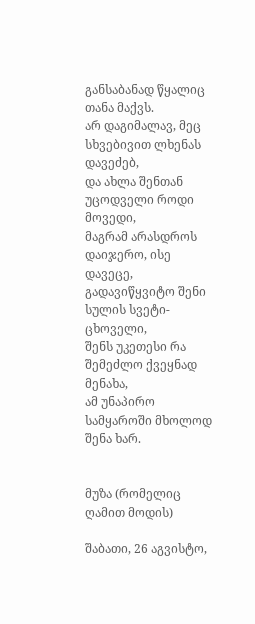განსაბანად წყალიც თანა მაქვს.
არ დაგიმალავ, მეც სხვებივით ლხენას დავეძებ,
და ახლა შენთან უცოდველი როდი მოვედი,
მაგრამ არასდროს დაიჯერო, ისე დავეცე,
გადავიწყვიტო შენი სულის სვეტი-ცხოველი,
შენს უკეთესი რა შემეძლო ქვეყნად მენახა,
ამ უნაპირო სამყაროში მხოლოდ შენა ხარ.


მუზა (რომელიც ღამით მოდის)

შაბათი, 26 აგვისტო,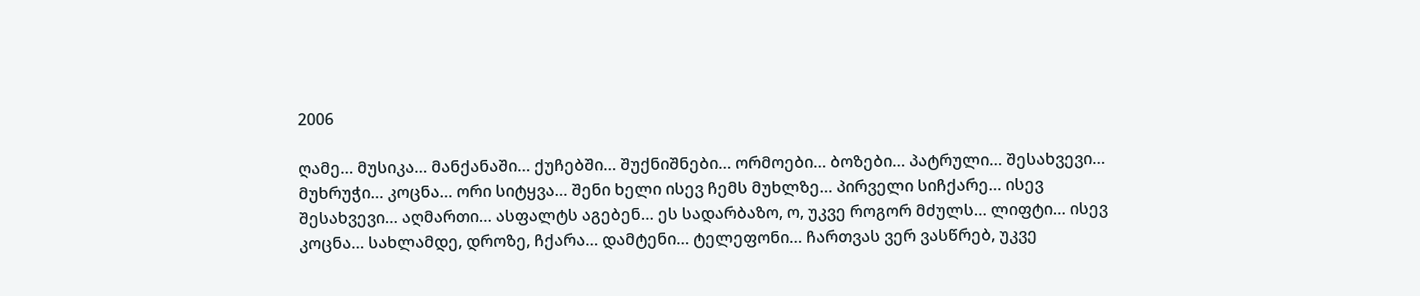2006

ღამე… მუსიკა… მანქანაში… ქუჩებში… შუქნიშნები… ორმოები… ბოზები… პატრული… შესახვევი… მუხრუჭი… კოცნა… ორი სიტყვა… შენი ხელი ისევ ჩემს მუხლზე… პირველი სიჩქარე… ისევ შესახვევი… აღმართი… ასფალტს აგებენ… ეს სადარბაზო, ო, უკვე როგორ მძულს… ლიფტი… ისევ კოცნა… სახლამდე, დროზე, ჩქარა… დამტენი… ტელეფონი… ჩართვას ვერ ვასწრებ, უკვე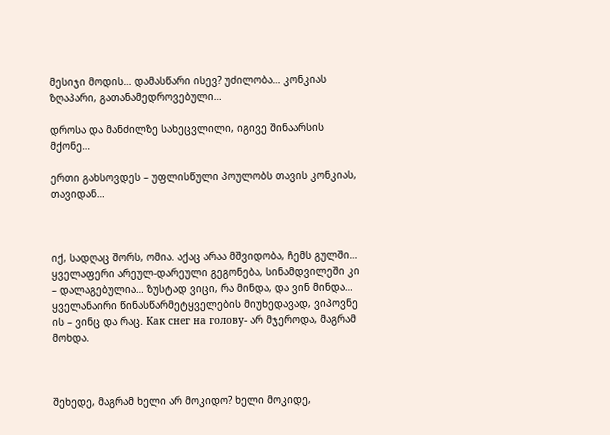მესიჯი მოდის… დამასწარი ისევ? უძილობა… კონკიას ზღაპარი, გათანამედროვებული…

დროსა და მანძილზე სახეცვლილი, იგივე შინაარსის მქონე…

ერთი გახსოვდეს – უფლისწული პოულობს თავის კონკიას, თავიდან…



იქ, სადღაც შორს, ომია. აქაც არაა მშვიდობა, ჩემს გულში… ყველაფერი არეულ-დარეული გეგონება, სინამდვილეში კი – დალაგებულია… ზუსტად ვიცი, რა მინდა, და ვინ მინდა… ყველანაირი წინასწარმეტყველების მიუხედავად, ვიპოვნე ის – ვინც და რაც. Как снег на голову- არ მჯეროდა, მაგრამ მოხდა.



შეხედე, მაგრამ ხელი არ მოკიდო? ხელი მოკიდე,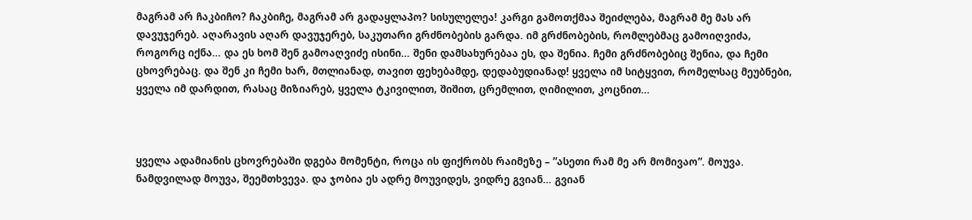მაგრამ არ ჩაკბიჩო? ჩაკბიჩე, მაგრამ არ გადაყლაპო? სისულელეა! კარგი გამოთქმაა შეიძლება, მაგრამ მე მას არ დავუჯერებ. აღარავის აღარ დავუჯერებ, საკუთარი გრძნობების გარდა. იმ გრძნობების, რომლებმაც გამოიღვიძა, როგორც იქნა… და ეს ხომ შენ გამოაღვიძე ისინი… შენი დამსახურებაა ეს, და შენია. ჩემი გრძნობებიც შენია, და ჩემი ცხოვრებაც. და შენ კი ჩემი ხარ, მთლიანად, თავით ფეხებამდე, დედაბუდიანად! ყველა იმ სიტყვით, რომელსაც მეუბნები, ყველა იმ დარდით, რასაც მიზიარებ, ყველა ტკივილით, შიშით, ცრემლით, ღიმილით, კოცნით…



ყველა ადამიანის ცხოვრებაში დგება მომენტი, როცა ის ფიქრობს რაიმეზე – ”ასეთი რამ მე არ მომივაო”. მოუვა. ნამდვილად მოუვა, შეემთხვევა. და ჯობია ეს ადრე მოუვიდეს, ვიდრე გვიან… გვიან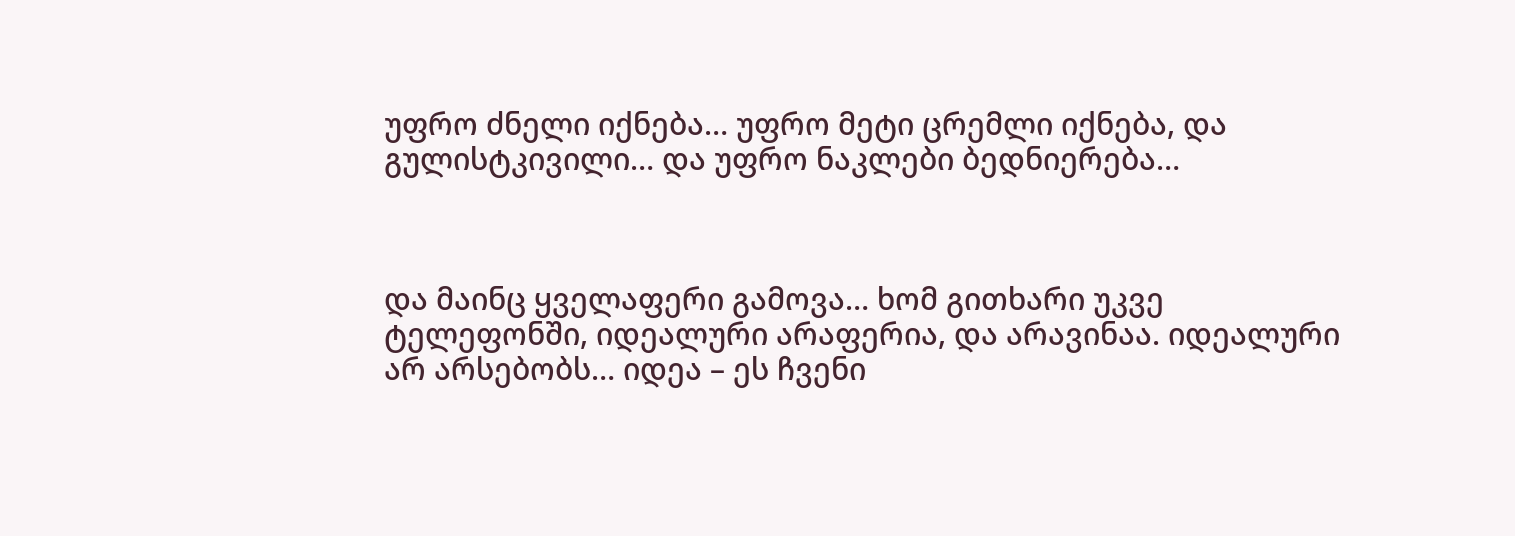უფრო ძნელი იქნება… უფრო მეტი ცრემლი იქნება, და გულისტკივილი… და უფრო ნაკლები ბედნიერება…



და მაინც ყველაფერი გამოვა… ხომ გითხარი უკვე ტელეფონში, იდეალური არაფერია, და არავინაა. იდეალური არ არსებობს… იდეა – ეს ჩვენი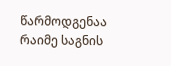წარმოდგენაა რაიმე საგნის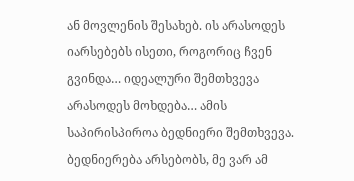ან მოვლენის შესახებ. ის არასოდეს იარსებებს ისეთი, როგორიც ჩვენ გვინდა… იდეალური შემთხვევა არასოდეს მოხდება… ამის საპირისპიროა ბედნიერი შემთხვევა. ბედნიერება არსებობს, მე ვარ ამ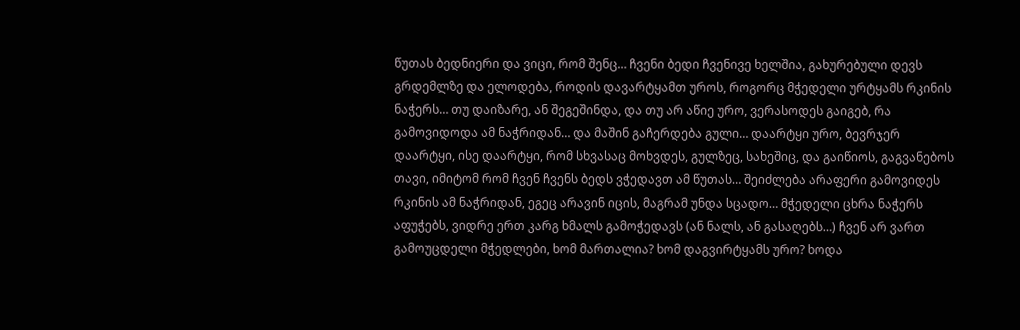წუთას ბედნიერი და ვიცი, რომ შენც… ჩვენი ბედი ჩვენივე ხელშია, გახურებული დევს გრდემლზე და ელოდება, როდის დავარტყამთ უროს, როგორც მჭედელი ურტყამს რკინის ნაჭერს… თუ დაიზარე, ან შეგეშინდა, და თუ არ აწიე ურო, ვერასოდეს გაიგებ, რა გამოვიდოდა ამ ნაჭრიდან… და მაშინ გაჩერდება გული… დაარტყი ურო, ბევრჯერ დაარტყი, ისე დაარტყი, რომ სხვასაც მოხვდეს, გულზეც, სახეშიც, და გაიწიოს, გაგვანებოს თავი, იმიტომ რომ ჩვენ ჩვენს ბედს ვჭედავთ ამ წუთას… შეიძლება არაფერი გამოვიდეს რკინის ამ ნაჭრიდან, ეგეც არავინ იცის, მაგრამ უნდა სცადო… მჭედელი ცხრა ნაჭერს აფუჭებს, ვიდრე ერთ კარგ ხმალს გამოჭედავს (ან ნალს, ან გასაღებს…) ჩვენ არ ვართ გამოუცდელი მჭედლები, ხომ მართალია? ხომ დაგვირტყამს ურო? ხოდა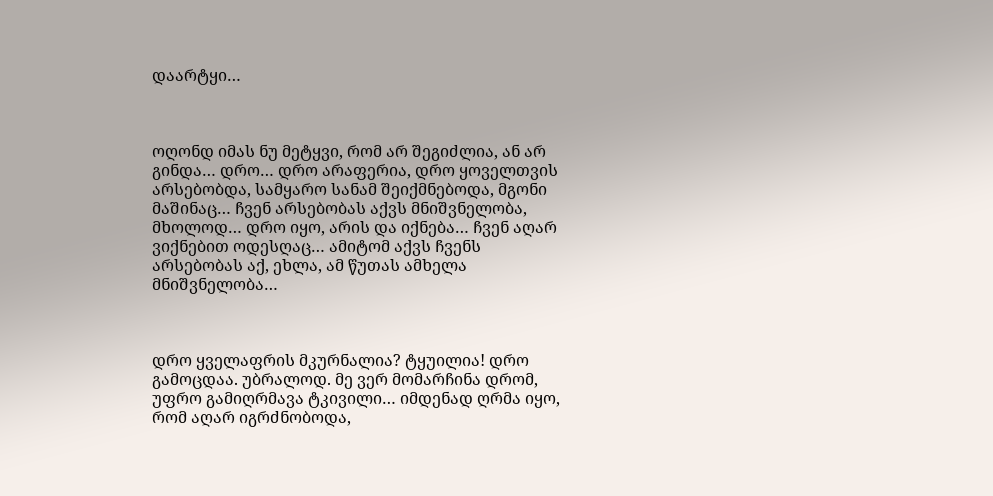დაარტყი…



ოღონდ იმას ნუ მეტყვი, რომ არ შეგიძლია, ან არ გინდა… დრო… დრო არაფერია, დრო ყოველთვის არსებობდა, სამყარო სანამ შეიქმნებოდა, მგონი მაშინაც… ჩვენ არსებობას აქვს მნიშვნელობა, მხოლოდ… დრო იყო, არის და იქნება… ჩვენ აღარ ვიქნებით ოდესღაც… ამიტომ აქვს ჩვენს არსებობას აქ, ეხლა, ამ წუთას ამხელა მნიშვნელობა…



დრო ყველაფრის მკურნალია? ტყუილია! დრო გამოცდაა. უბრალოდ. მე ვერ მომარჩინა დრომ, უფრო გამიღრმავა ტკივილი… იმდენად ღრმა იყო, რომ აღარ იგრძნობოდა,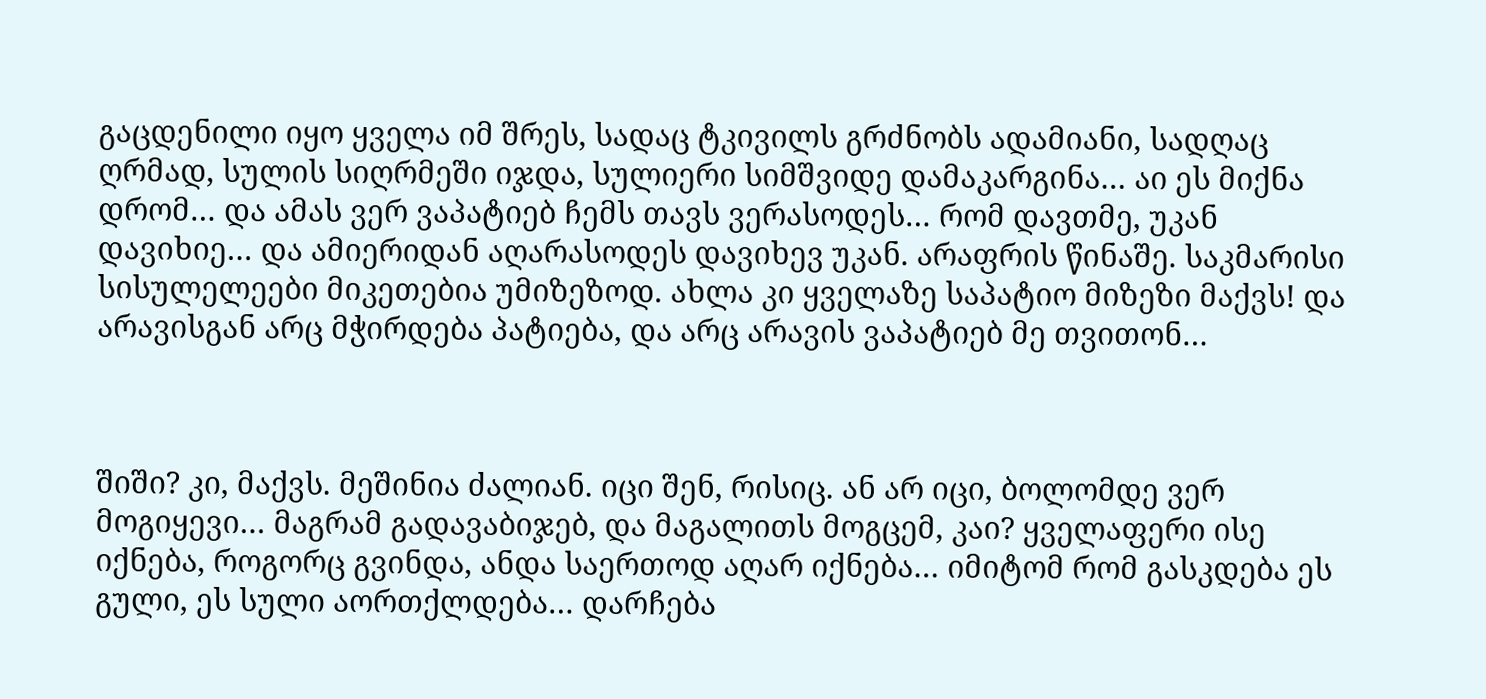გაცდენილი იყო ყველა იმ შრეს, სადაც ტკივილს გრძნობს ადამიანი, სადღაც ღრმად, სულის სიღრმეში იჯდა, სულიერი სიმშვიდე დამაკარგინა… აი ეს მიქნა დრომ… და ამას ვერ ვაპატიებ ჩემს თავს ვერასოდეს… რომ დავთმე, უკან დავიხიე… და ამიერიდან აღარასოდეს დავიხევ უკან. არაფრის წინაშე. საკმარისი სისულელეები მიკეთებია უმიზეზოდ. ახლა კი ყველაზე საპატიო მიზეზი მაქვს! და არავისგან არც მჭირდება პატიება, და არც არავის ვაპატიებ მე თვითონ…



შიში? კი, მაქვს. მეშინია ძალიან. იცი შენ, რისიც. ან არ იცი, ბოლომდე ვერ მოგიყევი… მაგრამ გადავაბიჯებ, და მაგალითს მოგცემ, კაი? ყველაფერი ისე იქნება, როგორც გვინდა, ანდა საერთოდ აღარ იქნება… იმიტომ რომ გასკდება ეს გული, ეს სული აორთქლდება… დარჩება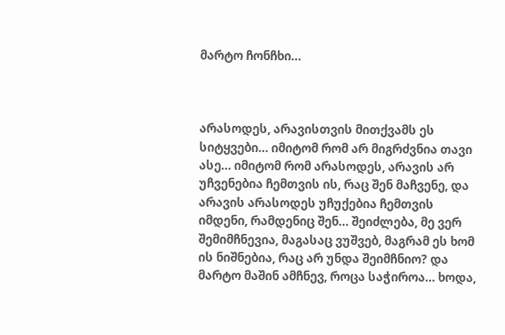მარტო ჩონჩხი…



არასოდეს, არავისთვის მითქვამს ეს სიტყვები… იმიტომ რომ არ მიგრძვნია თავი ასე… იმიტომ რომ არასოდეს, არავის არ უჩვენებია ჩემთვის ის, რაც შენ მაჩვენე, და არავის არასოდეს უჩუქებია ჩემთვის იმდენი, რამდენიც შენ… შეიძლება, მე ვერ შემიმჩნევია, მაგასაც ვუშვებ, მაგრამ ეს ხომ ის ნიშნებია, რაც არ უნდა შეიმჩნიო? და მარტო მაშინ ამჩნევ, როცა საჭიროა… ხოდა,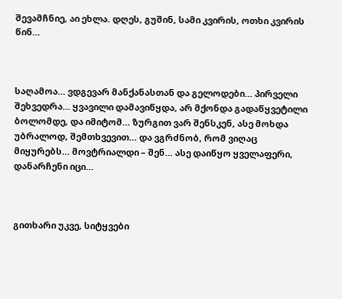შევამჩნიე, აი ეხლა. დღეს, გუშინ, სამი კვირის, ოთხი კვირის წინ…



საღამოა… ვდგევარ მანქანასთან და გელოდები… პირველი შეხვედრა… ყვავილი დამავიწყდა, არ მქონდა გადაწყვეტილი ბოლომდე, და იმიტომ… ზურგით ვარ შენსკენ, ასე მოხდა უბრალოდ, შემთხვევით… და ვგრძნობ, რომ ვიღაც მიყურებს… მოვტრიალდი – შენ… ასე დაიწყო ყველაფერი, დანარჩენი იცი…



გითხარი უკვე, სიტყვები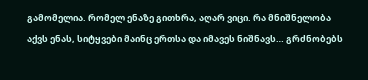გამომელია. რომელ ენაზე გითხრა, აღარ ვიცი. რა მნიშნელობა აქვს ენას, სიტყვები მაინც ერთსა და იმავეს ნიშნავს… გრძნობებს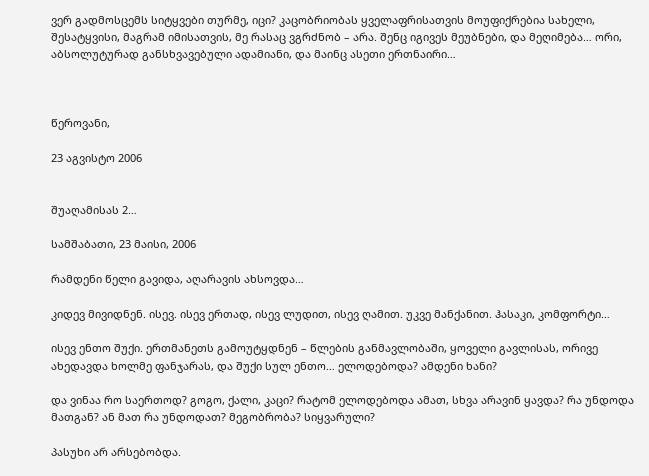ვერ გადმოსცემს სიტყვები თურმე, იცი? კაცობრიობას ყველაფრისათვის მოუფიქრებია სახელი, შესატყვისი, მაგრამ იმისათვის, მე რასაც ვგრძნობ – არა. შენც იგივეს მეუბნები, და მეღიმება… ორი, აბსოლუტურად განსხვავებული ადამიანი, და მაინც ასეთი ერთნაირი…



წეროვანი,

23 აგვისტო 2006


შუაღამისას 2…

სამშაბათი, 23 მაისი, 2006

რამდენი წელი გავიდა, აღარავის ახსოვდა…

კიდევ მივიდნენ. ისევ. ისევ ერთად, ისევ ლუდით, ისევ ღამით. უკვე მანქანით. ჰასაკი, კომფორტი…

ისევ ენთო შუქი. ერთმანეთს გამოუტყდნენ – წლების განმავლობაში, ყოველი გავლისას, ორივე ახედავდა ხოლმე ფანჯარას, და შუქი სულ ენთო… ელოდებოდა? ამდენი ხანი?

და ვინაა რო საერთოდ? გოგო, ქალი, კაცი? რატომ ელოდებოდა ამათ, სხვა არავინ ყავდა? რა უნდოდა მათგან? ან მათ რა უნდოდათ? მეგობრობა? სიყვარული?

პასუხი არ არსებობდა.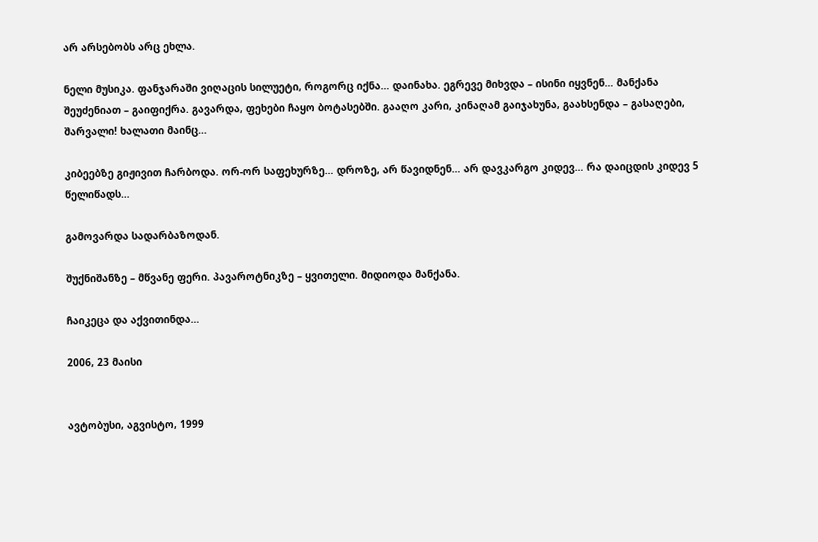არ არსებობს არც ეხლა.

ნელი მუსიკა. ფანჯარაში ვიღაცის სილუეტი, როგორც იქნა… დაინახა. ეგრევე მიხვდა – ისინი იყვნენ… მანქანა შეუძენიათ – გაიფიქრა. გავარდა, ფეხები ჩაყო ბოტასებში. გააღო კარი, კინაღამ გაიჯახუნა, გაახსენდა – გასაღები, შარვალი! ხალათი მაინც…

კიბეებზე გიჟივით ჩარბოდა. ორ-ორ საფეხურზე… დროზე, არ წავიდნენ… არ დავკარგო კიდევ… რა დაიცდის კიდევ 5 წელიწადს…

გამოვარდა სადარბაზოდან.

შუქნიშანზე – მწვანე ფერი. პავაროტნიკზე – ყვითელი. მიდიოდა მანქანა.

ჩაიკეცა და აქვითინდა…

2006, 23 მაისი


ავტობუსი, აგვისტო, 1999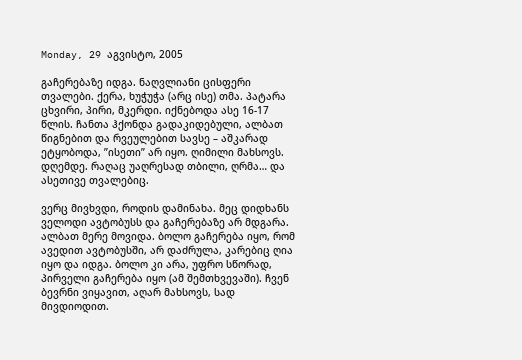Monday, 29 აგვისტო, 2005

გაჩერებაზე იდგა. ნაღვლიანი ცისფერი თვალები. ქერა, ხუჭუჭა (არც ისე) თმა. პატარა ცხვირი, პირი, მკერდი. იქნებოდა ასე 16-17 წლის. ჩანთა ჰქონდა გადაკიდებული, ალბათ წიგნებით და რვეულებით სავსე – აშკარად ეტყობოდა, ”ისეთი” არ იყო. ღიმილი მახსოვს. დღემდე. რაღაც უაღრესად თბილი, ღრმა… და ასეთივე თვალებიც.

ვერც მივხვდი, როდის დამინახა. მეც დიდხანს ველოდი ავტობუსს და გაჩერებაზე არ მდგარა. ალბათ მერე მოვიდა. ბოლო გაჩერება იყო, რომ ავედით ავტობუსში, არ დაძრულა, კარებიც ღია იყო და იდგა. ბოლო კი არა, უფრო სწორად, პირველი გაჩერება იყო (ამ შემთხვევაში). ჩვენ ბევრნი ვიყავით, აღარ მახსოვს, სად მივდიოდით.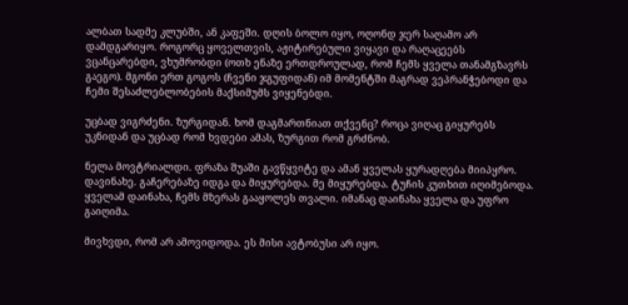ალბათ სადმე კლუბში, ან კაფეში. დღის ბოლო იყო, ოღონდ ჯერ საღამო არ დამდგარიყო. როგორც ყოველთვის, აჟიტირებული ვიყავი და რაღაცეებს ვცანცარებდი, ვხუმრობდი (ოთხ ენაზე ერთდროულად, რომ ჩემს ყველა თანამგზავრს გაეგო). მგონი ერთ გოგოს (ჩვენი ჯგუფიდან) იმ მომენტში მაგრად ვეპრანჭებოდი და ჩემი შესაძლებლობების მაქსიმუმს ვიყენებდი.

უცბად ვიგრძენი. ზურგიდან. ხომ დაგმართნიათ თქვენც? როცა ვიღაც გიყურებს უკნიდან და უცბად რომ ხვდები ამას, ზურგით რომ გრძნობ.

ნელა მოვტრიალდი. ფრაზა შუაში გავწყვიტე და ამან ყველას ყურადღება მიიპყრო. დავინახე. გაჩერებაზე იდგა და მიყურებდა. მე მიყურებდა. ტუჩის კუთხით იღიმებოდა. ყველამ დაინახა, ჩემს მზერას გააყოლეს თვალი. იმანაც დაინახა ყველა და უფრო გაიღიმა.

მივხვდი, რომ არ ამოვიდოდა. ეს მისი ავტობუსი არ იყო.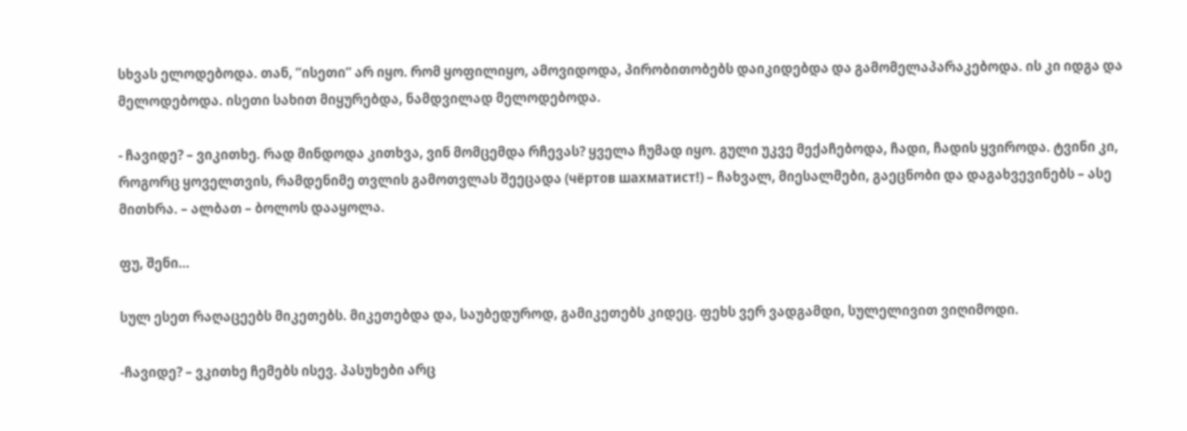სხვას ელოდებოდა. თან, ”ისეთი” არ იყო. რომ ყოფილიყო, ამოვიდოდა, პირობითობებს დაიკიდებდა და გამომელაპარაკებოდა. ის კი იდგა და მელოდებოდა. ისეთი სახით მიყურებდა, ნამდვილად მელოდებოდა.

- ჩავიდე? – ვიკითხე. რად მინდოდა კითხვა, ვინ მომცემდა რჩევას? ყველა ჩუმად იყო. გული უკვე მექაჩებოდა, ჩადი, ჩადის ყვიროდა. ტვინი კი, როგორც ყოველთვის, რამდენიმე თვლის გამოთვლას შეეცადა (чёртов шахматист!) – ჩახვალ, მიესალმები, გაეცნობი და დაგახვევინებს – ასე მითხრა. – ალბათ – ბოლოს დააყოლა.

ფუ, შენი…

სულ ესეთ რაღაცეებს მიკეთებს. მიკეთებდა და, საუბედუროდ, გამიკეთებს კიდეც. ფეხს ვერ ვადგამდი, სულელივით ვიღიმოდი.

-ჩავიდე? – ვკითხე ჩემებს ისევ. პასუხები არც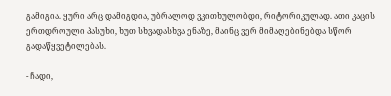გამიგია. ყური არც დამიგდია, უბრალოდ ვკითხულობდი, რიტორიკულად. ათი კაცის ერთდროული პასუხი, ხუთ სხვადასხვა ენაზე, მაინც ვერ მიმაღებინებდა სწორ გადაწყვეტილებას.

- ჩადი,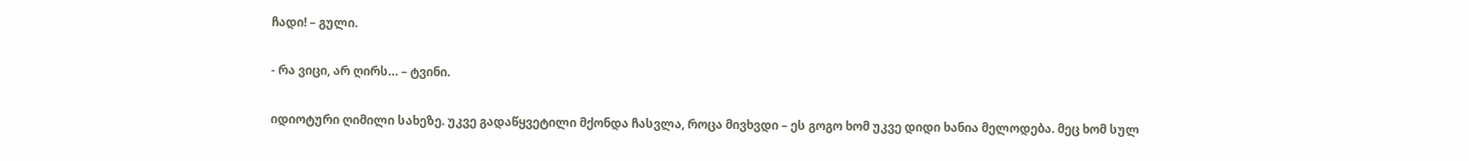ჩადი! – გული.

- რა ვიცი, არ ღირს… – ტვინი.

იდიოტური ღიმილი სახეზე. უკვე გადაწყვეტილი მქონდა ჩასვლა, როცა მივხვდი – ეს გოგო ხომ უკვე დიდი ხანია მელოდება. მეც ხომ სულ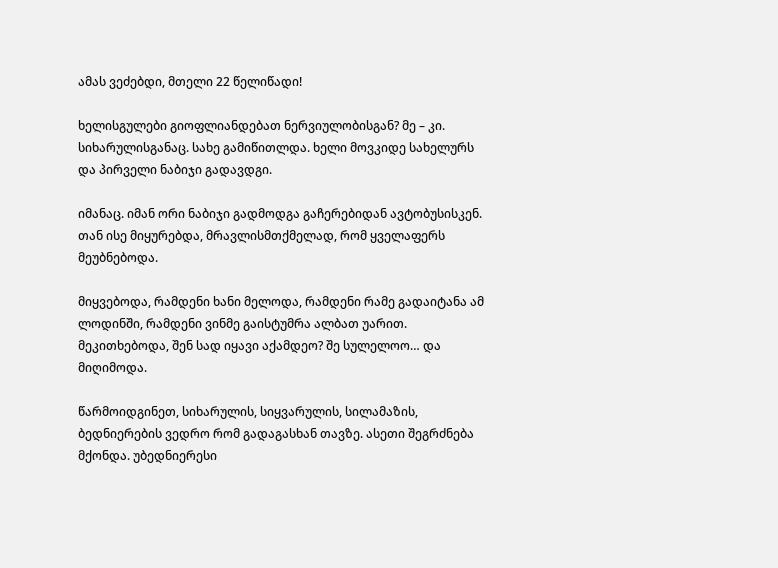ამას ვეძებდი, მთელი 22 წელიწადი!

ხელისგულები გიოფლიანდებათ ნერვიულობისგან? მე – კი. სიხარულისგანაც. სახე გამიწითლდა. ხელი მოვკიდე სახელურს და პირველი ნაბიჯი გადავდგი.

იმანაც. იმან ორი ნაბიჯი გადმოდგა გაჩერებიდან ავტობუსისკენ. თან ისე მიყურებდა, მრავლისმთქმელად, რომ ყველაფერს მეუბნებოდა.

მიყვებოდა, რამდენი ხანი მელოდა, რამდენი რამე გადაიტანა ამ ლოდინში, რამდენი ვინმე გაისტუმრა ალბათ უარით. მეკითხებოდა, შენ სად იყავი აქამდეო? შე სულელოო… და მიღიმოდა.

წარმოიდგინეთ, სიხარულის, სიყვარულის, სილამაზის, ბედნიერების ვედრო რომ გადაგასხან თავზე. ასეთი შეგრძნება მქონდა. უბედნიერესი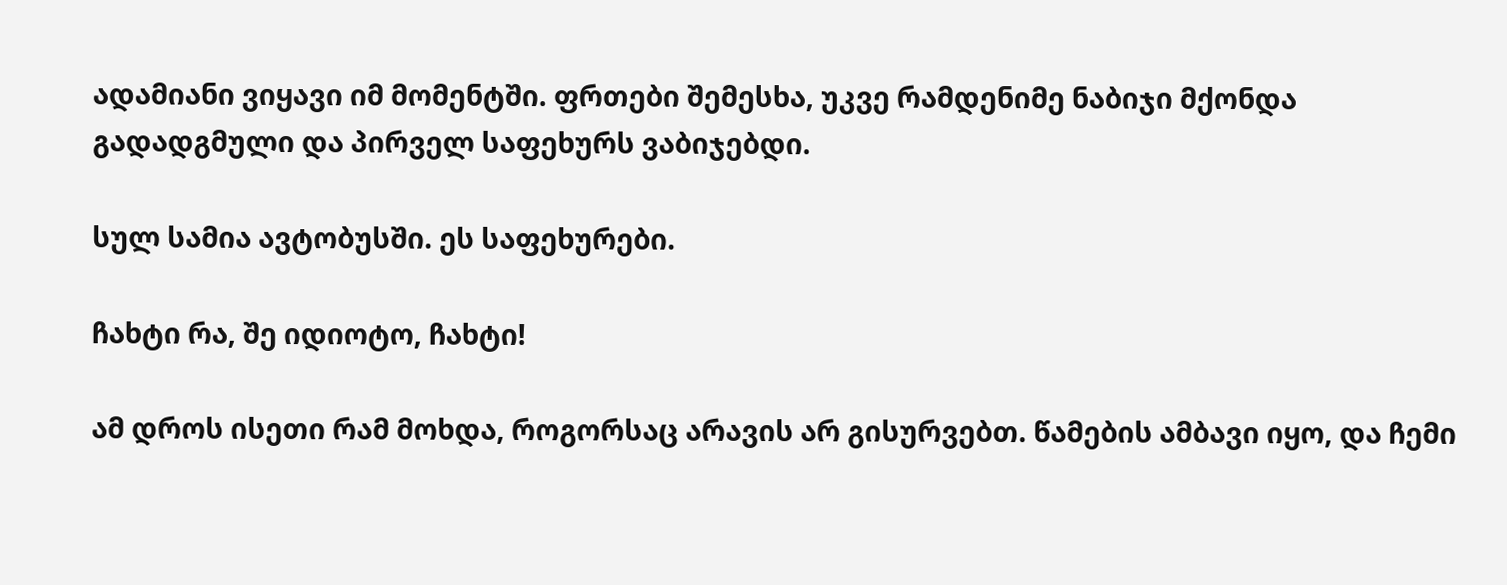ადამიანი ვიყავი იმ მომენტში. ფრთები შემესხა, უკვე რამდენიმე ნაბიჯი მქონდა გადადგმული და პირველ საფეხურს ვაბიჯებდი.

სულ სამია ავტობუსში. ეს საფეხურები.

ჩახტი რა, შე იდიოტო, ჩახტი!

ამ დროს ისეთი რამ მოხდა, როგორსაც არავის არ გისურვებთ. წამების ამბავი იყო, და ჩემი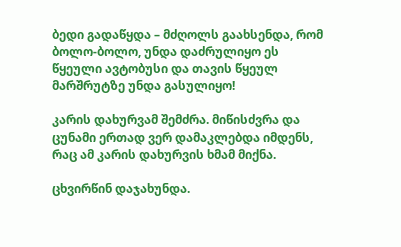ბედი გადაწყდა – მძღოლს გაახსენდა, რომ ბოლო-ბოლო, უნდა დაძრულიყო ეს წყეული ავტობუსი და თავის წყეულ მარშრუტზე უნდა გასულიყო!

კარის დახურვამ შემძრა. მიწისძვრა და ცუნამი ერთად ვერ დამაკლებდა იმდენს, რაც ამ კარის დახურვის ხმამ მიქნა.

ცხვირწინ დაჯახუნდა.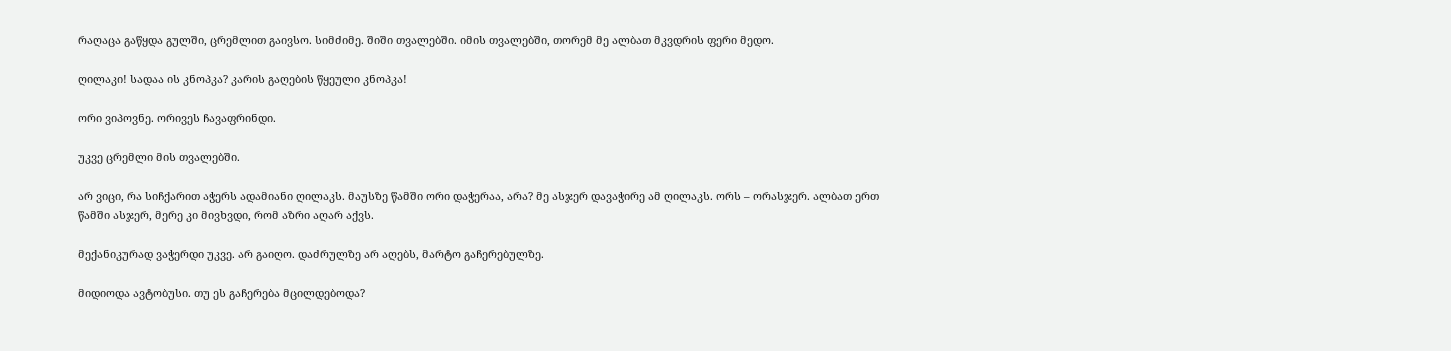რაღაცა გაწყდა გულში, ცრემლით გაივსო. სიმძიმე. შიში თვალებში. იმის თვალებში, თორემ მე ალბათ მკვდრის ფერი მედო.

ღილაკი! სადაა ის კნოპკა? კარის გაღების წყეული კნოპკა!

ორი ვიპოვნე. ორივეს ჩავაფრინდი.

უკვე ცრემლი მის თვალებში.

არ ვიცი, რა სიჩქარით აჭერს ადამიანი ღილაკს. მაუსზე წამში ორი დაჭერაა, არა? მე ასჯერ დავაჭირე ამ ღილაკს. ორს – ორასჯერ. ალბათ ერთ წამში ასჯერ, მერე კი მივხვდი, რომ აზრი აღარ აქვს.

მექანიკურად ვაჭერდი უკვე. არ გაიღო. დაძრულზე არ აღებს, მარტო გაჩერებულზე.

მიდიოდა ავტობუსი. თუ ეს გაჩერება მცილდებოდა?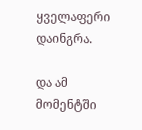ყველაფერი დაინგრა.

და ამ მომენტში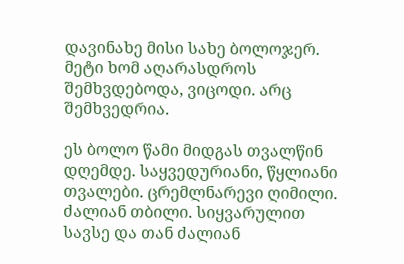დავინახე მისი სახე ბოლოჯერ. მეტი ხომ აღარასდროს შემხვდებოდა, ვიცოდი. არც შემხვედრია.

ეს ბოლო წამი მიდგას თვალწინ დღემდე. საყვედურიანი, წყლიანი თვალები. ცრემლნარევი ღიმილი. ძალიან თბილი. სიყვარულით სავსე და თან ძალიან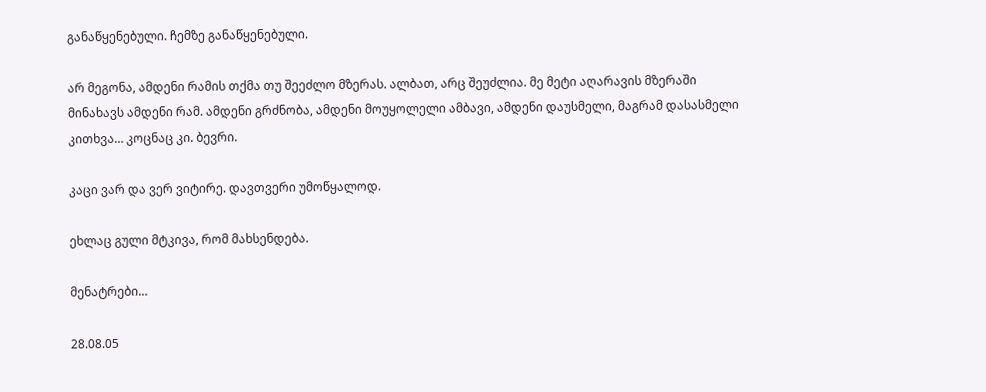განაწყენებული. ჩემზე განაწყენებული.

არ მეგონა, ამდენი რამის თქმა თუ შეეძლო მზერას. ალბათ, არც შეუძლია. მე მეტი აღარავის მზერაში მინახავს ამდენი რამ. ამდენი გრძნობა, ამდენი მოუყოლელი ამბავი, ამდენი დაუსმელი, მაგრამ დასასმელი კითხვა… კოცნაც კი. ბევრი.

კაცი ვარ და ვერ ვიტირე. დავთვერი უმოწყალოდ.

ეხლაც გული მტკივა, რომ მახსენდება.

მენატრები…

28.08.05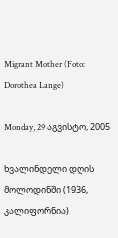Migrant Mother (Foto: Dorothea Lange)

Monday, 29 აგვისტო, 2005

ხვალინდელი დღის მოლოდინში (1936, კალიფორნია)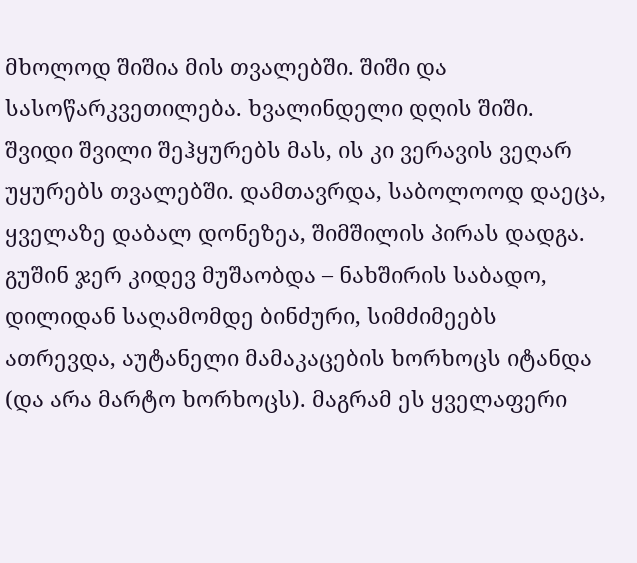მხოლოდ შიშია მის თვალებში. შიში და სასოწარკვეთილება. ხვალინდელი დღის შიში. შვიდი შვილი შეჰყურებს მას, ის კი ვერავის ვეღარ უყურებს თვალებში. დამთავრდა, საბოლოოდ დაეცა, ყველაზე დაბალ დონეზეა, შიმშილის პირას დადგა. გუშინ ჯერ კიდევ მუშაობდა – ნახშირის საბადო, დილიდან საღამომდე ბინძური, სიმძიმეებს ათრევდა, აუტანელი მამაკაცების ხორხოცს იტანდა (და არა მარტო ხორხოცს). მაგრამ ეს ყველაფერი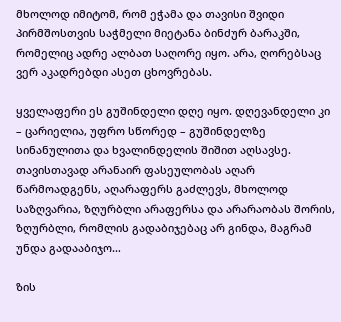მხოლოდ იმიტომ, რომ ეჭამა და თავისი შვიდი პირმშოსთვის საჭმელი მიეტანა ბინძურ ბარაკში, რომელიც ადრე ალბათ საღორე იყო. არა, ღორებსაც ვერ აკადრებდი ასეთ ცხოვრებას.

ყველაფერი ეს გუშინდელი დღე იყო. დღევანდელი კი – ცარიელია, უფრო სწორედ – გუშინდელზე სინანულითა და ხვალინდელის შიშით აღსავსე. თავისთავად არანაირ ფასეულობას აღარ წარმოადგენს, აღარაფერს გაძლევს, მხოლოდ საზღვარია, ზღურბლი არაფერსა და არარაობას შორის, ზღურბლი, რომლის გადაბიჯებაც არ გინდა, მაგრამ უნდა გადააბიჯო…

ზის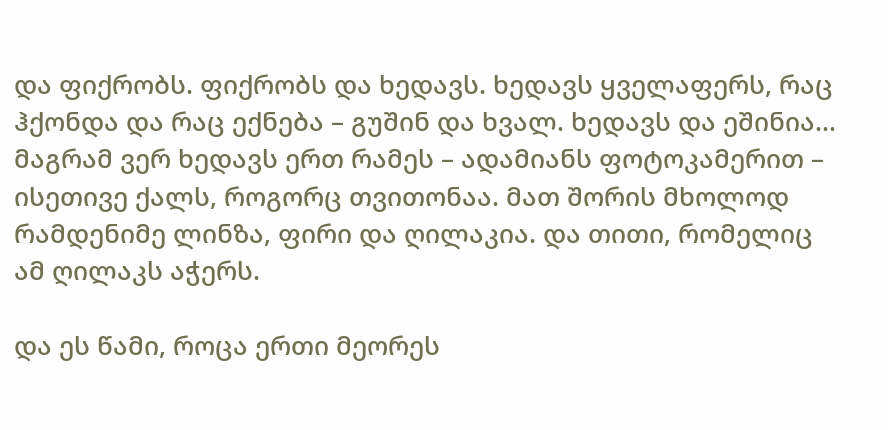და ფიქრობს. ფიქრობს და ხედავს. ხედავს ყველაფერს, რაც ჰქონდა და რაც ექნება – გუშინ და ხვალ. ხედავს და ეშინია… მაგრამ ვერ ხედავს ერთ რამეს – ადამიანს ფოტოკამერით – ისეთივე ქალს, როგორც თვითონაა. მათ შორის მხოლოდ რამდენიმე ლინზა, ფირი და ღილაკია. და თითი, რომელიც ამ ღილაკს აჭერს.

და ეს წამი, როცა ერთი მეორეს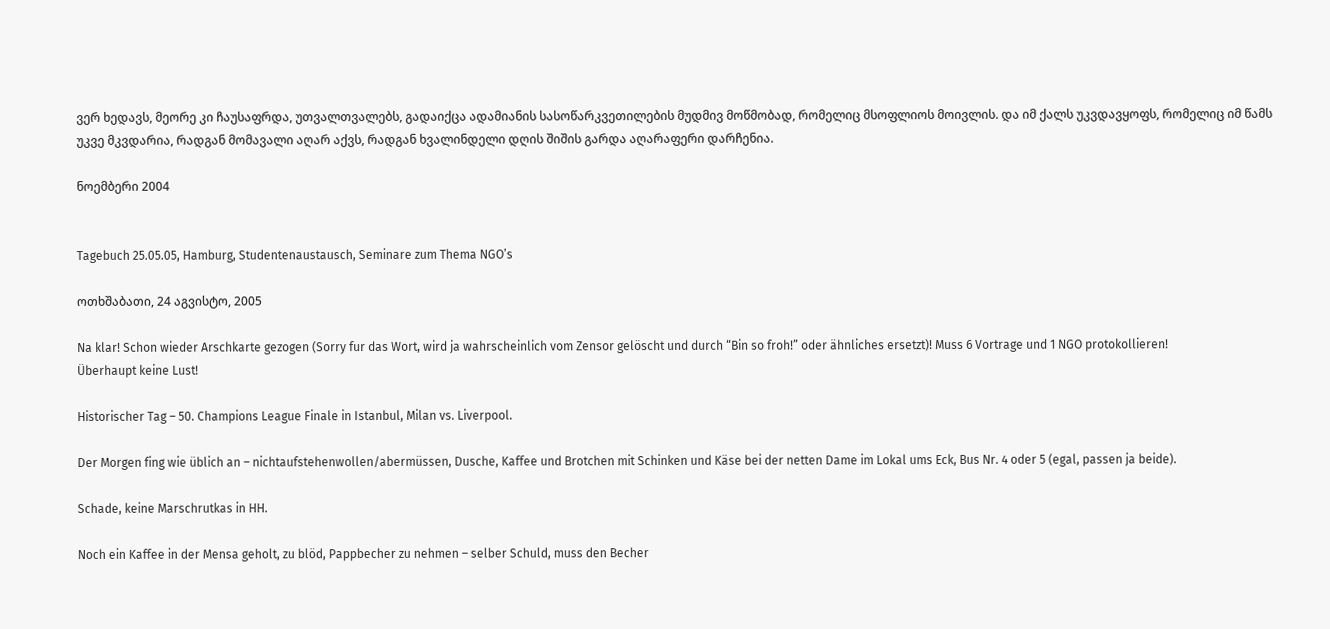ვერ ხედავს, მეორე კი ჩაუსაფრდა, უთვალთვალებს, გადაიქცა ადამიანის სასოწარკვეთილების მუდმივ მოწმობად, რომელიც მსოფლიოს მოივლის. და იმ ქალს უკვდავყოფს, რომელიც იმ წამს უკვე მკვდარია, რადგან მომავალი აღარ აქვს, რადგან ხვალინდელი დღის შიშის გარდა აღარაფერი დარჩენია.

ნოემბერი 2004


Tagebuch 25.05.05, Hamburg, Studentenaustausch, Seminare zum Thema NGO’s

ოთხშაბათი, 24 აგვისტო, 2005

Na klar! Schon wieder Arschkarte gezogen (Sorry fur das Wort, wird ja wahrscheinlich vom Zensor gelöscht und durch “Bin so froh!” oder ähnliches ersetzt)! Muss 6 Vortrage und 1 NGO protokollieren!
Überhaupt keine Lust!

Historischer Tag – 50. Champions League Finale in Istanbul, Milan vs. Liverpool.

Der Morgen fing wie üblich an – nichtaufstehenwollen/abermüssen, Dusche, Kaffee und Brotchen mit Schinken und Käse bei der netten Dame im Lokal ums Eck, Bus Nr. 4 oder 5 (egal, passen ja beide).

Schade, keine Marschrutkas in HH.

Noch ein Kaffee in der Mensa geholt, zu blöd, Pappbecher zu nehmen – selber Schuld, muss den Becher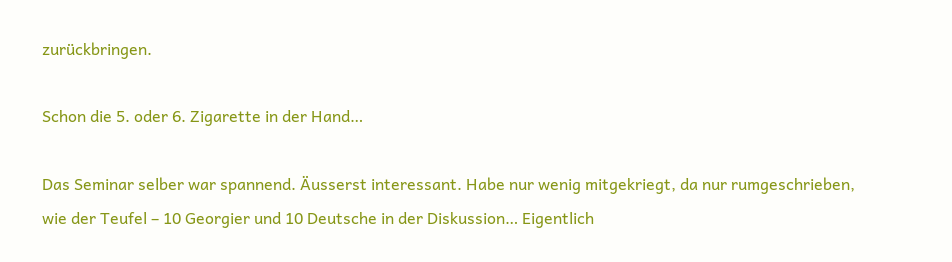zurückbringen.

Schon die 5. oder 6. Zigarette in der Hand…

Das Seminar selber war spannend. Äusserst interessant. Habe nur wenig mitgekriegt, da nur rumgeschrieben, wie der Teufel – 10 Georgier und 10 Deutsche in der Diskussion… Eigentlich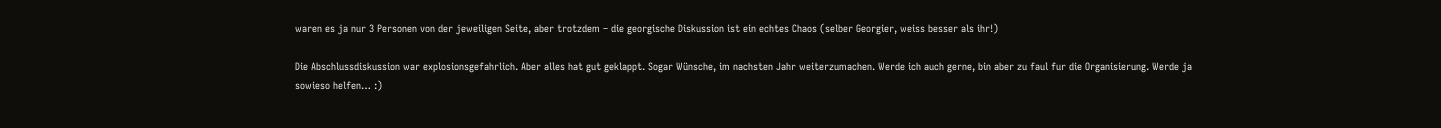waren es ja nur 3 Personen von der jeweiligen Seite, aber trotzdem – die georgische Diskussion ist ein echtes Chaos (selber Georgier, weiss besser als ihr!)

Die Abschlussdiskussion war explosionsgefahrlich. Aber alles hat gut geklappt. Sogar Wünsche, im nachsten Jahr weiterzumachen. Werde ich auch gerne, bin aber zu faul fur die Organisierung. Werde ja sowieso helfen… :)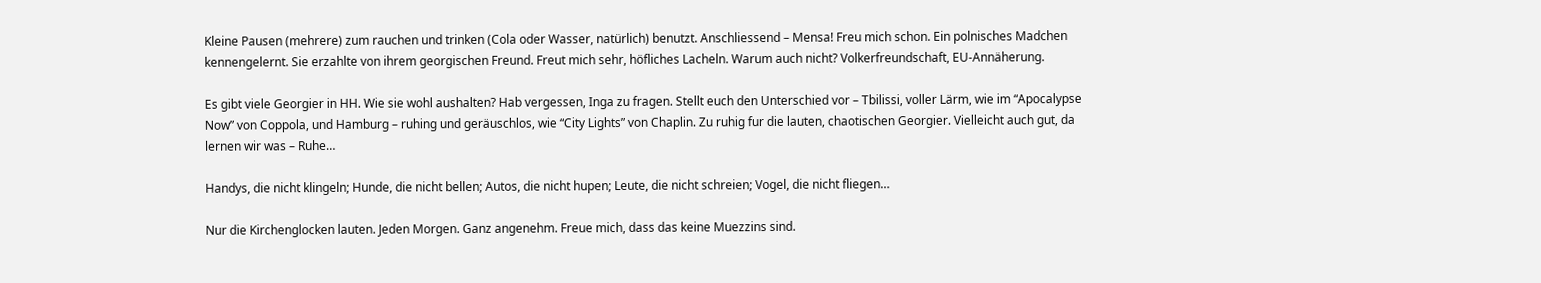Kleine Pausen (mehrere) zum rauchen und trinken (Cola oder Wasser, natürlich) benutzt. Anschliessend – Mensa! Freu mich schon. Ein polnisches Madchen kennengelernt. Sie erzahlte von ihrem georgischen Freund. Freut mich sehr, höfliches Lacheln. Warum auch nicht? Volkerfreundschaft, EU-Annäherung.

Es gibt viele Georgier in HH. Wie sie wohl aushalten? Hab vergessen, Inga zu fragen. Stellt euch den Unterschied vor – Tbilissi, voller Lärm, wie im “Apocalypse Now” von Coppola, und Hamburg – ruhing und geräuschlos, wie “City Lights” von Chaplin. Zu ruhig fur die lauten, chaotischen Georgier. Vielleicht auch gut, da lernen wir was – Ruhe…

Handys, die nicht klingeln; Hunde, die nicht bellen; Autos, die nicht hupen; Leute, die nicht schreien; Vogel, die nicht fliegen…

Nur die Kirchenglocken lauten. Jeden Morgen. Ganz angenehm. Freue mich, dass das keine Muezzins sind.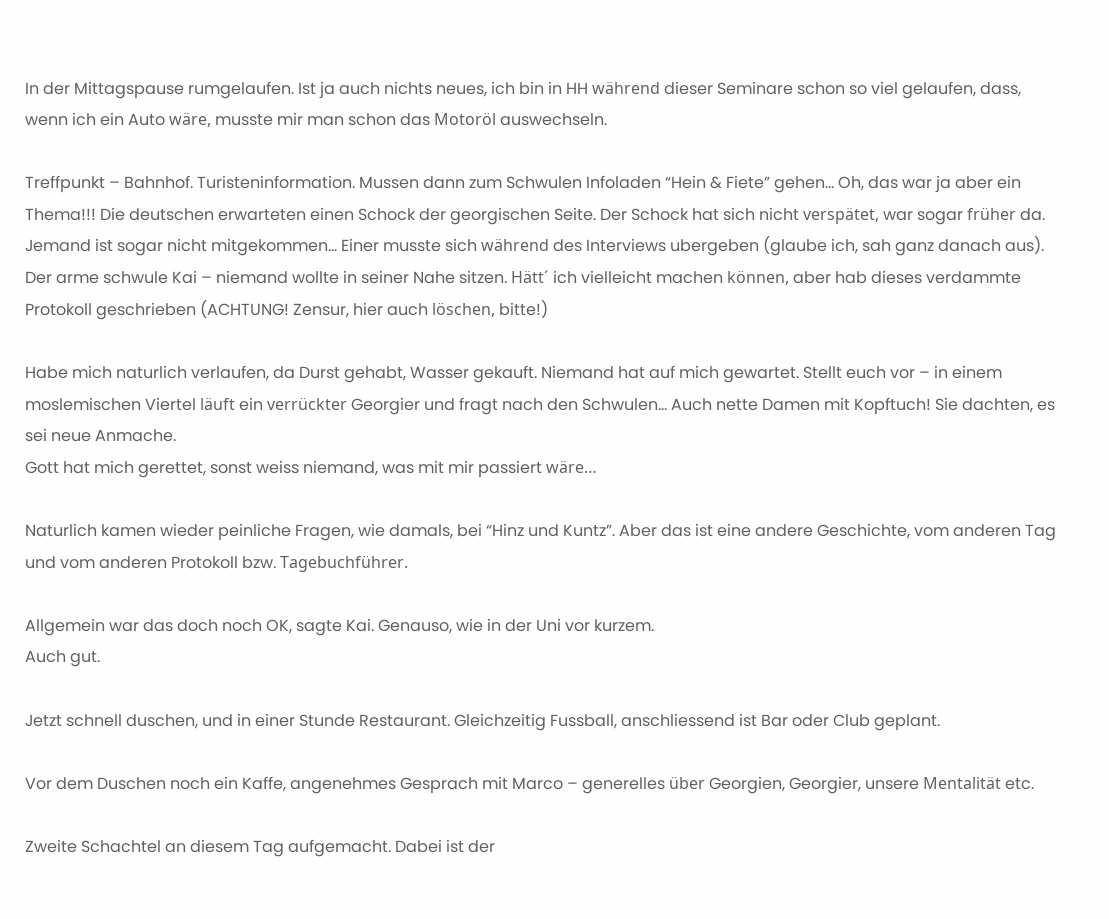In der Mittagspause rumgelaufen. Ist ja auch nichts neues, ich bin in HH während dieser Seminare schon so viel gelaufen, dass, wenn ich ein Auto wäre, musste mir man schon das Motoröl auswechseln.

Treffpunkt – Bahnhof. Turisteninformation. Mussen dann zum Schwulen Infoladen “Hein & Fiete” gehen… Oh, das war ja aber ein Thema!!! Die deutschen erwarteten einen Schock der georgischen Seite. Der Schock hat sich nicht verspätet, war sogar früher da. Jemand ist sogar nicht mitgekommen… Einer musste sich während des Interviews ubergeben (glaube ich, sah ganz danach aus). Der arme schwule Kai – niemand wollte in seiner Nahe sitzen. Hätt´ ich vielleicht machen können, aber hab dieses verdammte Protokoll geschrieben (ACHTUNG! Zensur, hier auch löschen, bitte!)

Habe mich naturlich verlaufen, da Durst gehabt, Wasser gekauft. Niemand hat auf mich gewartet. Stellt euch vor – in einem moslemischen Viertel läuft ein verrückter Georgier und fragt nach den Schwulen… Auch nette Damen mit Kopftuch! Sie dachten, es sei neue Anmache.
Gott hat mich gerettet, sonst weiss niemand, was mit mir passiert wäre…

Naturlich kamen wieder peinliche Fragen, wie damals, bei “Hinz und Kuntz”. Aber das ist eine andere Geschichte, vom anderen Tag und vom anderen Protokoll bzw. Tagebuchführer.

Allgemein war das doch noch OK, sagte Kai. Genauso, wie in der Uni vor kurzem.
Auch gut.

Jetzt schnell duschen, und in einer Stunde Restaurant. Gleichzeitig Fussball, anschliessend ist Bar oder Club geplant.

Vor dem Duschen noch ein Kaffe, angenehmes Gesprach mit Marco – generelles über Georgien, Georgier, unsere Mentalität etc.

Zweite Schachtel an diesem Tag aufgemacht. Dabei ist der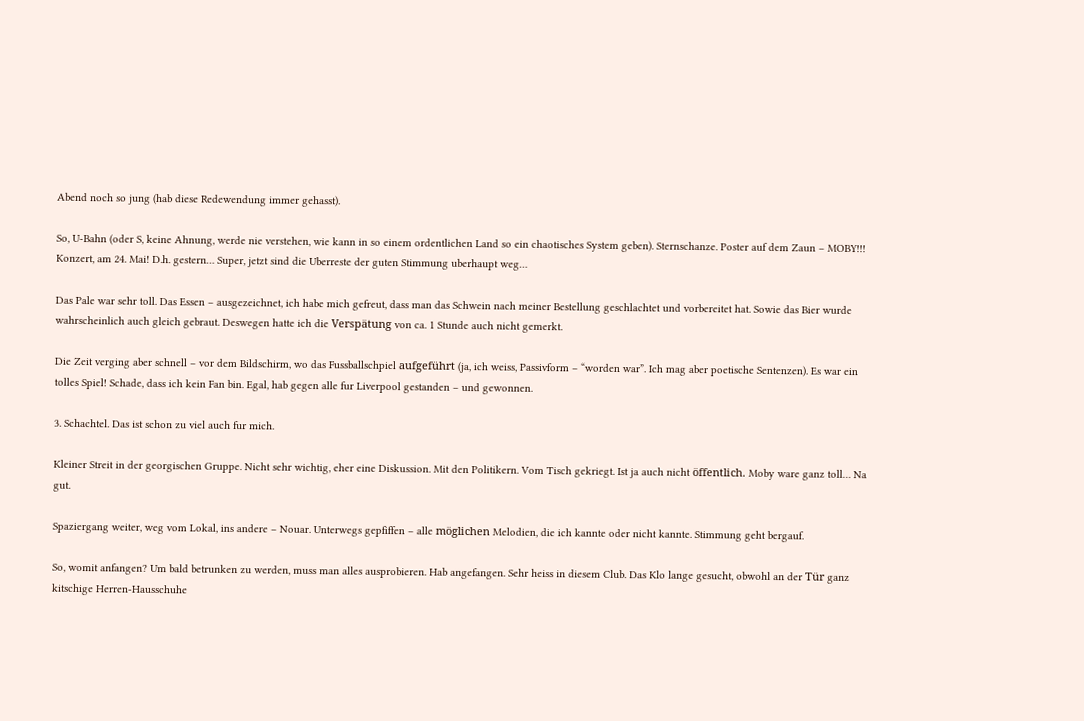Abend noch so jung (hab diese Redewendung immer gehasst).

So, U-Bahn (oder S, keine Ahnung, werde nie verstehen, wie kann in so einem ordentlichen Land so ein chaotisches System geben). Sternschanze. Poster auf dem Zaun – MOBY!!! Konzert, am 24. Mai! D.h. gestern… Super, jetzt sind die Uberreste der guten Stimmung uberhaupt weg…

Das Pale war sehr toll. Das Essen – ausgezeichnet, ich habe mich gefreut, dass man das Schwein nach meiner Bestellung geschlachtet und vorbereitet hat. Sowie das Bier wurde wahrscheinlich auch gleich gebraut. Deswegen hatte ich die Verspätung von ca. 1 Stunde auch nicht gemerkt.

Die Zeit verging aber schnell – vor dem Bildschirm, wo das Fussballschpiel aufgeführt (ja, ich weiss, Passivform – “worden war”. Ich mag aber poetische Sentenzen). Es war ein tolles Spiel! Schade, dass ich kein Fan bin. Egal, hab gegen alle fur Liverpool gestanden – und gewonnen.

3. Schachtel. Das ist schon zu viel auch fur mich.

Kleiner Streit in der georgischen Gruppe. Nicht sehr wichtig, eher eine Diskussion. Mit den Politikern. Vom Tisch gekriegt. Ist ja auch nicht öffentlich. Moby ware ganz toll… Na gut.

Spaziergang weiter, weg vom Lokal, ins andere – Nouar. Unterwegs gepfiffen – alle möglichen Melodien, die ich kannte oder nicht kannte. Stimmung geht bergauf.

So, womit anfangen? Um bald betrunken zu werden, muss man alles ausprobieren. Hab angefangen. Sehr heiss in diesem Club. Das Klo lange gesucht, obwohl an der Tür ganz kitschige Herren-Hausschuhe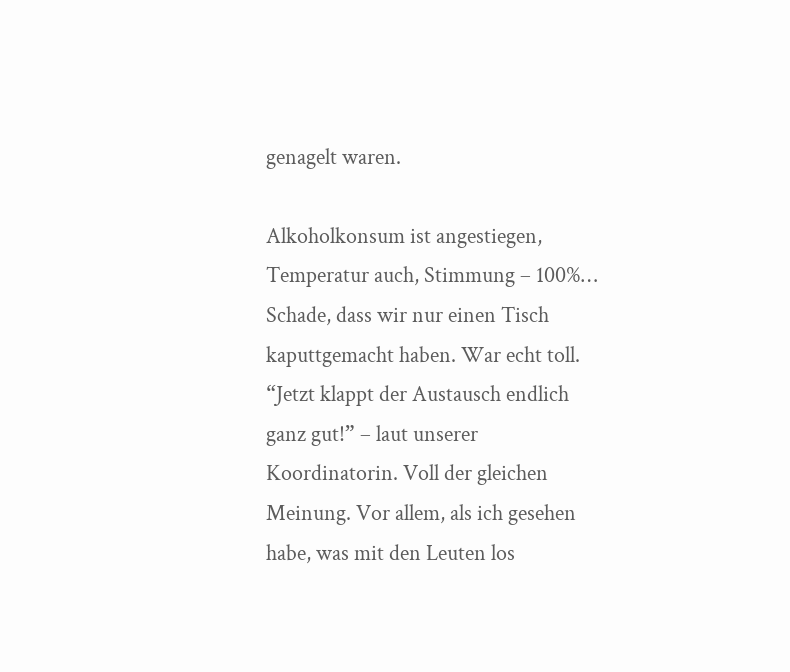genagelt waren.

Alkoholkonsum ist angestiegen, Temperatur auch, Stimmung – 100%… Schade, dass wir nur einen Tisch kaputtgemacht haben. War echt toll. “Jetzt klappt der Austausch endlich ganz gut!” – laut unserer Koordinatorin. Voll der gleichen Meinung. Vor allem, als ich gesehen habe, was mit den Leuten los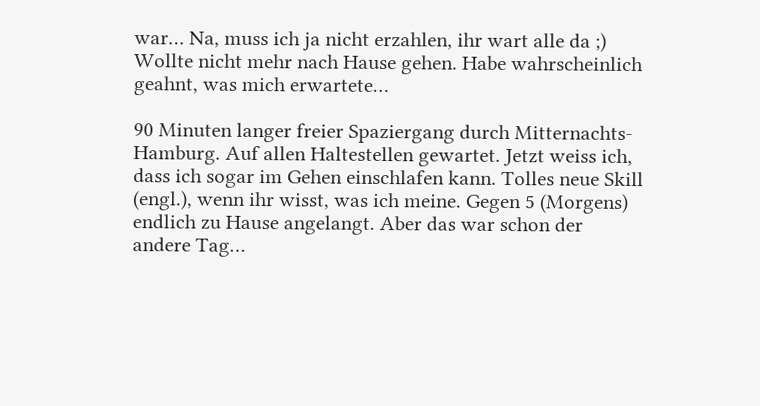war… Na, muss ich ja nicht erzahlen, ihr wart alle da ;)
Wollte nicht mehr nach Hause gehen. Habe wahrscheinlich geahnt, was mich erwartete…

90 Minuten langer freier Spaziergang durch Mitternachts-Hamburg. Auf allen Haltestellen gewartet. Jetzt weiss ich, dass ich sogar im Gehen einschlafen kann. Tolles neue Skill (engl.), wenn ihr wisst, was ich meine. Gegen 5 (Morgens) endlich zu Hause angelangt. Aber das war schon der andere Tag…